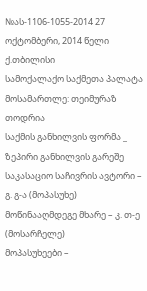№ას-1106-1055-2014 27 ოქტომბერი, 2014 წელი
ქ.თბილისი
სამოქალაქო საქმეთა პალატა
მოსამართლე: თეიმურაზ თოდრია
საქმის განხილვის ფორმა _ ზეპირი განხილვის გარეშე
საკასაციო საჩივრის ავტორი – გ. გ-ა (მოპასუხე)
მოწინააღმდეგე მხარე – კ. თ-ე (მოსარჩელე)
მოპასუხეები –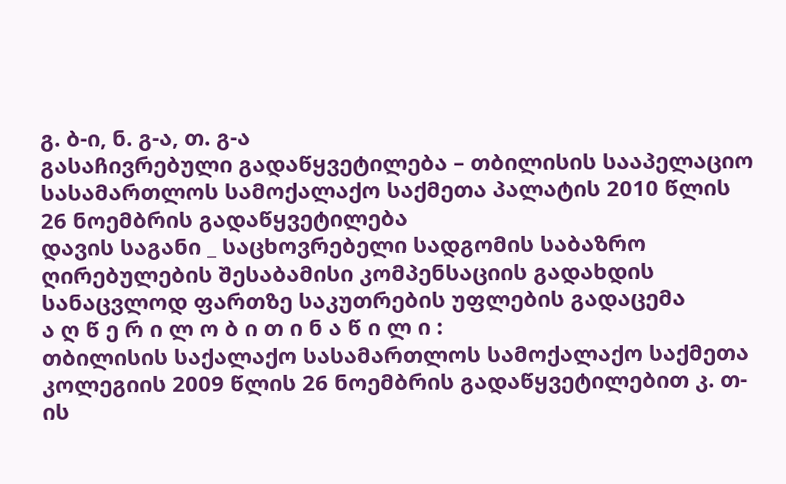გ. ბ-ი, ნ. გ-ა, თ. გ-ა
გასაჩივრებული გადაწყვეტილება – თბილისის სააპელაციო სასამართლოს სამოქალაქო საქმეთა პალატის 2010 წლის 26 ნოემბრის გადაწყვეტილება
დავის საგანი _ საცხოვრებელი სადგომის საბაზრო ღირებულების შესაბამისი კომპენსაციის გადახდის სანაცვლოდ ფართზე საკუთრების უფლების გადაცემა
ა ღ წ ე რ ი ლ ო ბ ი თ ი ნ ა წ ი ლ ი :
თბილისის საქალაქო სასამართლოს სამოქალაქო საქმეთა კოლეგიის 2009 წლის 26 ნოემბრის გადაწყვეტილებით კ. თ-ის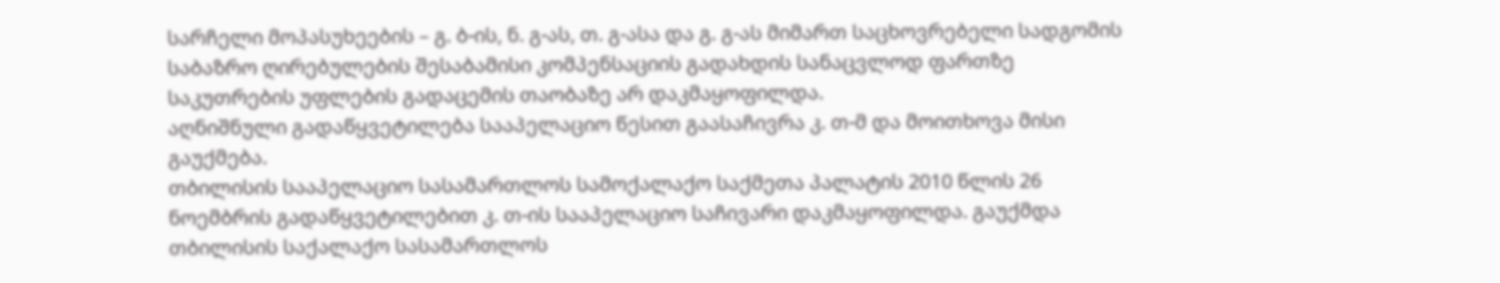სარჩელი მოპასუხეების – გ. ბ-ის, ნ. გ-ას, თ. გ-ასა და გ. გ-ას მიმართ საცხოვრებელი სადგომის საბაზრო ღირებულების შესაბამისი კომპენსაციის გადახდის სანაცვლოდ ფართზე საკუთრების უფლების გადაცემის თაობაზე არ დაკმაყოფილდა.
აღნიშნული გადაწყვეტილება სააპელაციო წესით გაასაჩივრა კ. თ-მ და მოითხოვა მისი გაუქმება.
თბილისის სააპელაციო სასამართლოს სამოქალაქო საქმეთა პალატის 2010 წლის 26 ნოემბრის გადაწყვეტილებით კ. თ-ის სააპელაციო საჩივარი დაკმაყოფილდა. გაუქმდა თბილისის საქალაქო სასამართლოს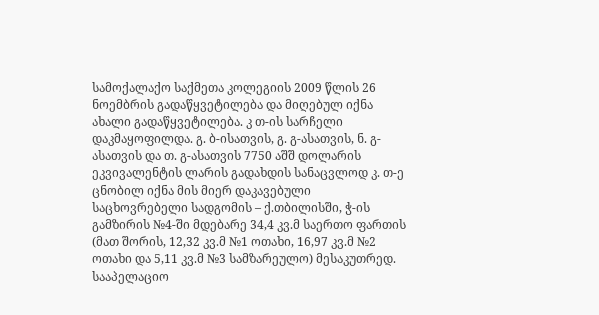სამოქალაქო საქმეთა კოლეგიის 2009 წლის 26 ნოემბრის გადაწყვეტილება და მიღებულ იქნა ახალი გადაწყვეტილება. კ თ-ის სარჩელი დაკმაყოფილდა. გ. ბ-ისათვის, გ. გ-ასათვის, ნ. გ-ასათვის და თ. გ-ასათვის 7750 აშშ დოლარის ეკვივალენტის ლარის გადახდის სანაცვლოდ კ. თ-ე ცნობილ იქნა მის მიერ დაკავებული საცხოვრებელი სადგომის – ქ.თბილისში, ჭ-ის გამზირის №4-ში მდებარე 34,4 კვ.მ საერთო ფართის (მათ შორის, 12,32 კვ.მ №1 ოთახი, 16,97 კვ.მ №2 ოთახი და 5,11 კვ.მ №3 სამზარეულო) მესაკუთრედ.
სააპელაციო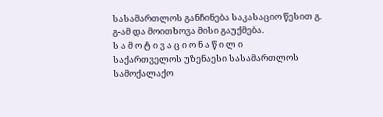სასამართლოს განჩინება საკასაციო წესით გ. გ-ამ და მოითხოვა მისი გაუქმება.
ს ა მ ო ტ ი ვ ა ც ი ო ნ ა წ ი ლ ი
საქართველოს უზენაესი სასამართლოს სამოქალაქო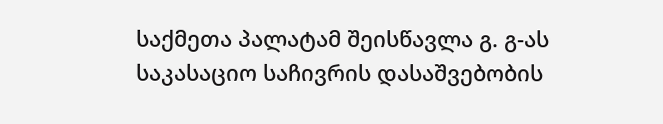საქმეთა პალატამ შეისწავლა გ. გ-ას საკასაციო საჩივრის დასაშვებობის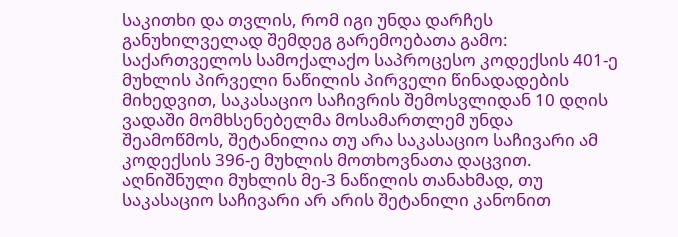საკითხი და თვლის, რომ იგი უნდა დარჩეს განუხილველად შემდეგ გარემოებათა გამო:
საქართველოს სამოქალაქო საპროცესო კოდექსის 401-ე მუხლის პირველი ნაწილის პირველი წინადადების მიხედვით, საკასაციო საჩივრის შემოსვლიდან 10 დღის ვადაში მომხსენებელმა მოსამართლემ უნდა შეამოწმოს, შეტანილია თუ არა საკასაციო საჩივარი ამ კოდექსის 396-ე მუხლის მოთხოვნათა დაცვით. აღნიშნული მუხლის მე-3 ნაწილის თანახმად, თუ საკასაციო საჩივარი არ არის შეტანილი კანონით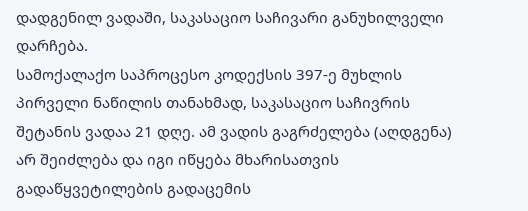დადგენილ ვადაში, საკასაციო საჩივარი განუხილველი დარჩება.
სამოქალაქო საპროცესო კოდექსის 397-ე მუხლის პირველი ნაწილის თანახმად, საკასაციო საჩივრის შეტანის ვადაა 21 დღე. ამ ვადის გაგრძელება (აღდგენა) არ შეიძლება და იგი იწყება მხარისათვის გადაწყვეტილების გადაცემის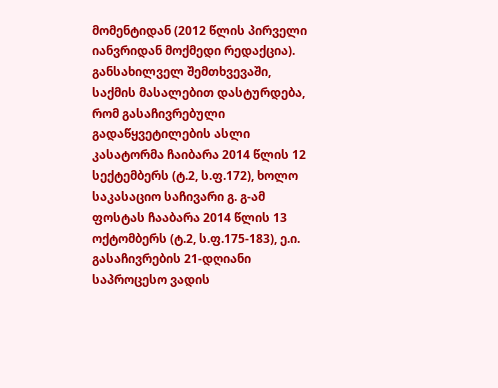მომენტიდან (2012 წლის პირველი იანვრიდან მოქმედი რედაქცია).
განსახილველ შემთხვევაში, საქმის მასალებით დასტურდება, რომ გასაჩივრებული გადაწყვეტილების ასლი კასატორმა ჩაიბარა 2014 წლის 12 სექტემბერს (ტ.2, ს.ფ.172), ხოლო საკასაციო საჩივარი გ. გ-ამ ფოსტას ჩააბარა 2014 წლის 13 ოქტომბერს (ტ.2, ს.ფ.175-183), ე.ი. გასაჩივრების 21-დღიანი საპროცესო ვადის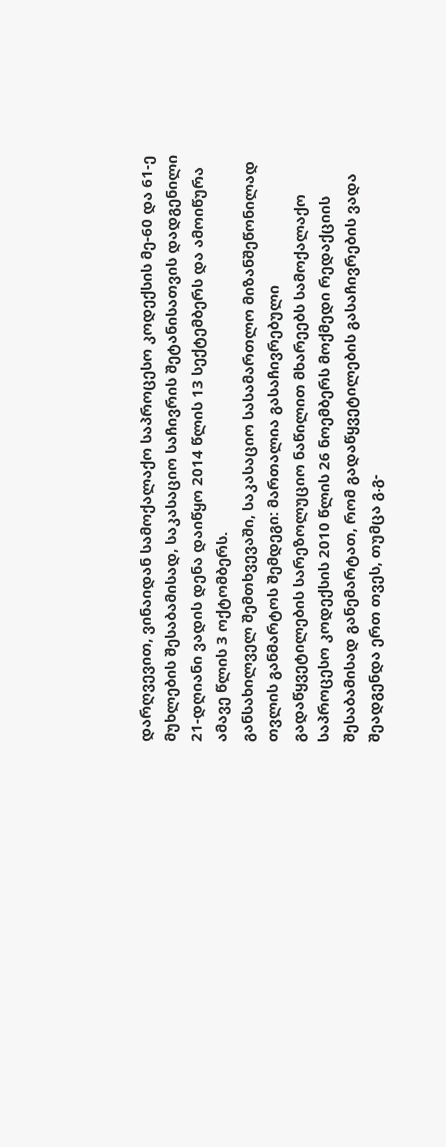დარღვევით, ვინაიდან სამოქალაქო საპროცესო კოდექსის მე-60 და 61-ე მუხლების შესაბამისად, საკასაციო საჩივრის შეტანისათვის დადგენილი 21-დღიანი ვადის დენა დაიწყო 2014 წლის 13 სექტემბერს და ამოიწურა ამავე წლის 3 ოქტომბერს.
განსახილველ შემთხვევაში, საკასაციო სასამართლო მიზანშეწონილად თვლის განმარტოს შემდეგი: მართალია გასაჩივრებული გადაწყვეტილების სარეზოლუციო ნაწილით მხარეებს სამოქალაქო საპროცესო კოდექსის 2010 წლის 26 ნოემბერს მოქმედი რედაქციის შესაბამისად განემარტათ, რომ გადაწყვეტილების გასაჩივრების ვადა შეადგენდა ერთ თვეს, თუმცა გ.გ-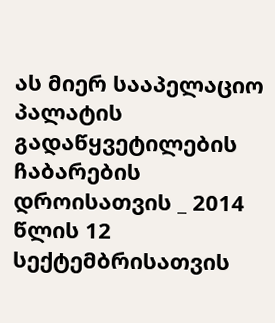ას მიერ სააპელაციო პალატის გადაწყვეტილების ჩაბარების დროისათვის _ 2014 წლის 12 სექტემბრისათვის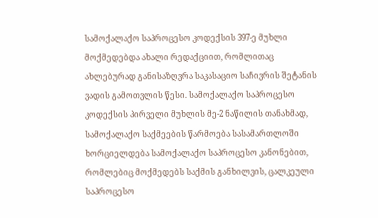სამოქალაქო საპროცესო კოდექსის 397-ე მუხლი მოქმედებდა ახალი რედაქციით, რომლითაც ახლებურად განისაზღვრა საკასაციო საჩივრის შეტანის ვადის გამოთვლის წესი. სამოქალაქო საპროცესო კოდექსის პირველი მუხლის მე-2 ნაწილის თანახმად, სამოქალაქო საქმეების წარმოება სასამართლოში ხორციელდება სამოქალაქო საპროცესო კანონებით, რომლებიც მოქმედებს საქმის განხილვის, ცალკეული საპროცესო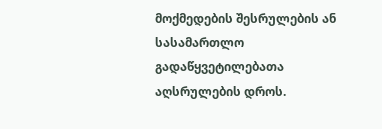მოქმედების შესრულების ან სასამართლო გადაწყვეტილებათა აღსრულების დროს.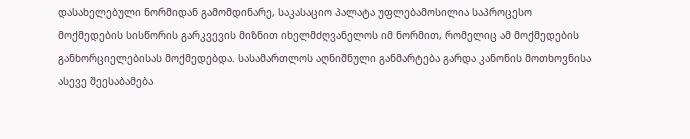დასახელებული ნორმიდან გამომდინარე, საკასაციო პალატა უფლებამოსილია საპროცესო მოქმედების სისწორის გარკვევის მიზნით იხელმძღვანელოს იმ ნორმით, რომელიც ამ მოქმედების განხორციელებისას მოქმედებდა. სასამართლოს აღნიშნული განმარტება გარდა კანონის მოთხოვნისა ასევე შეესაბამება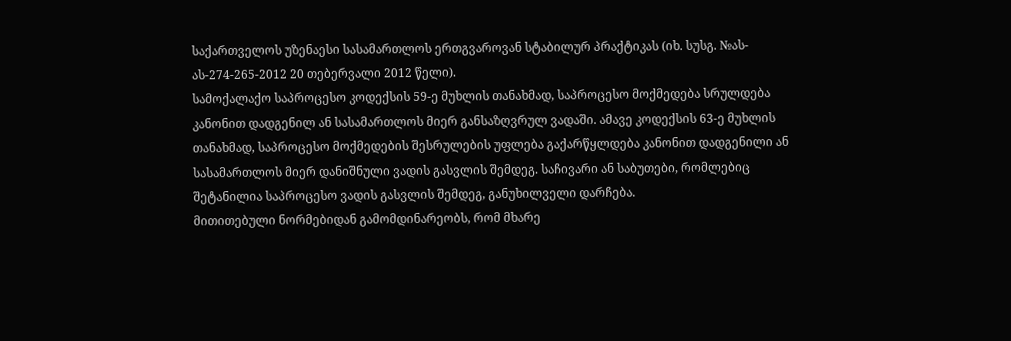საქართველოს უზენაესი სასამართლოს ერთგვაროვან სტაბილურ პრაქტიკას (იხ. სუსგ. №ას-ას-274-265-2012 20 თებერვალი 2012 წელი).
სამოქალაქო საპროცესო კოდექსის 59-ე მუხლის თანახმად, საპროცესო მოქმედება სრულდება კანონით დადგენილ ან სასამართლოს მიერ განსაზღვრულ ვადაში. ამავე კოდექსის 63-ე მუხლის თანახმად, საპროცესო მოქმედების შესრულების უფლება გაქარწყლდება კანონით დადგენილი ან სასამართლოს მიერ დანიშნული ვადის გასვლის შემდეგ. საჩივარი ან საბუთები, რომლებიც შეტანილია საპროცესო ვადის გასვლის შემდეგ, განუხილველი დარჩება.
მითითებული ნორმებიდან გამომდინარეობს, რომ მხარე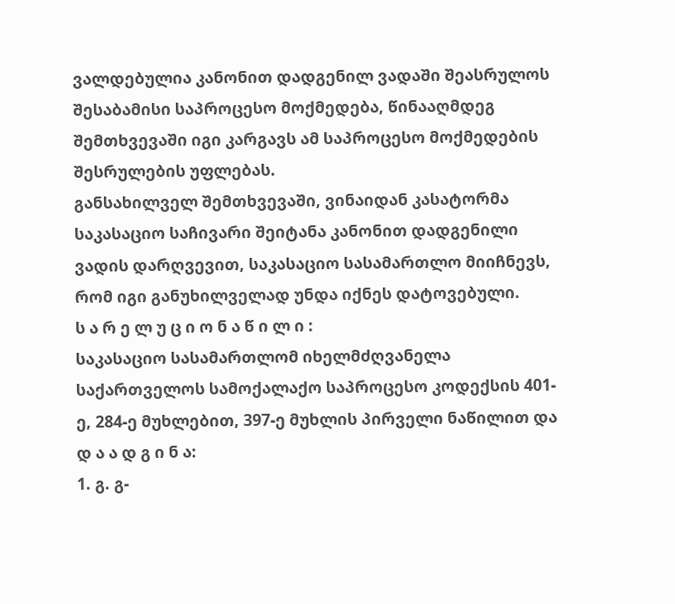ვალდებულია კანონით დადგენილ ვადაში შეასრულოს შესაბამისი საპროცესო მოქმედება, წინააღმდეგ შემთხვევაში იგი კარგავს ამ საპროცესო მოქმედების შესრულების უფლებას.
განსახილველ შემთხვევაში, ვინაიდან კასატორმა საკასაციო საჩივარი შეიტანა კანონით დადგენილი ვადის დარღვევით, საკასაციო სასამართლო მიიჩნევს, რომ იგი განუხილველად უნდა იქნეს დატოვებული.
ს ა რ ე ლ უ ც ი ო ნ ა წ ი ლ ი :
საკასაციო სასამართლომ იხელმძღვანელა საქართველოს სამოქალაქო საპროცესო კოდექსის 401-ე, 284-ე მუხლებით, 397-ე მუხლის პირველი ნაწილით და
დ ა ა დ გ ი ნ ა:
1. გ. გ-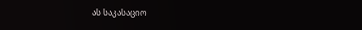ას საკასაციო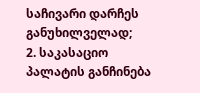საჩივარი დარჩეს განუხილველად;
2. საკასაციო პალატის განჩინება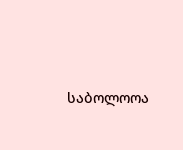საბოლოოა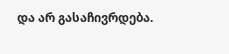და არ გასაჩივრდება.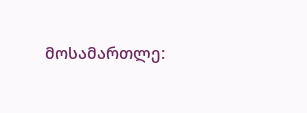მოსამართლე: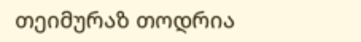თეიმურაზ თოდრია